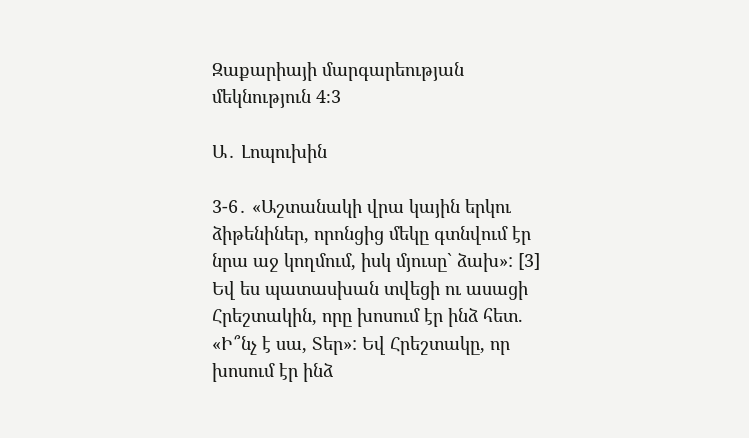Զաքարիայի մարգարեության մեկնություն 4։3

Ա․ Լոպուխին

3-6․ «Աշտանակի վրա կային երկու ձիթենիներ, որոնցից մեկը գտնվում էր նրա աջ կողմում, իսկ մյուսը` ձախ»: [3] Եվ ես պատասխան տվեցի ու ասացի Հրեշտակին, որը խոսում էր ինձ հետ. «Ի՞նչ է սա, Տեր»: Եվ Հրեշտակը, որ խոսում էր ինձ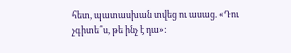հետ, պատասխան տվեց ու ասաց. «Դու չգիտե՞ս, թե ինչ է դա»: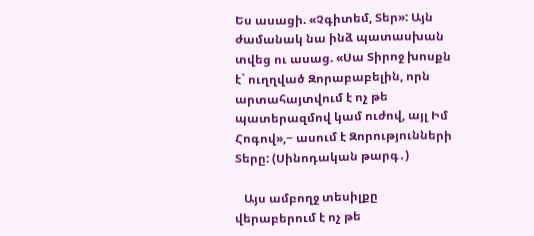Ես ասացի. «Չգիտեմ, Տեր»: Այն ժամանակ նա ինձ պատասխան տվեց ու ասաց. «Սա Տիրոջ խոսքն է` ուղղված Զորաբաբելին, որն արտահայտվում է ոչ թե պատերազմով կամ ուժով, այլ Իմ Հոգով»,− ասում է Զորությունների Տերը: (Սինոդական թարգ․)

   Այս ամբողջ տեսիլքը վերաբերում է ոչ թե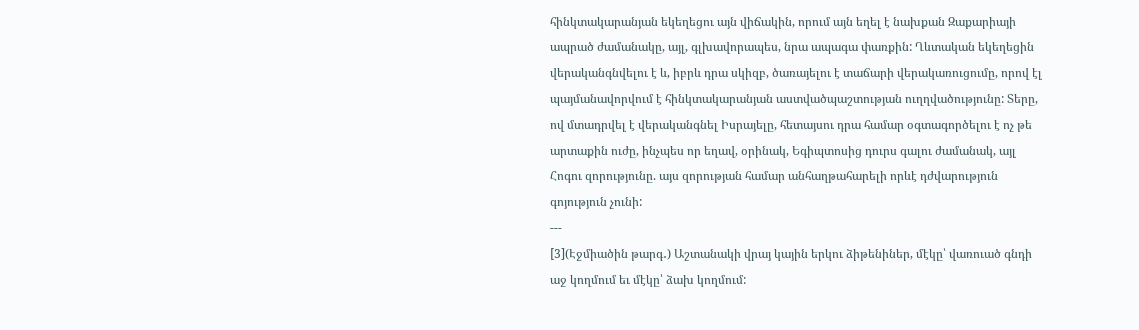հինկտակարանյան եկեղեցու այն վիճակին, որում այն եղել է նախքան Զաքարիայի ապրած ժամանակը, այլ, գլխավորապես, նրա ապագա փառքին: Ղևտական եկեղեցին վերականգնվելու է և, իբրև դրա սկիզբ, ծառայելու է տաճարի վերակառուցումը, որով էլ պայմանավորվում է հինկտակարանյան աստվածպաշտության ուղղվածությունը: Տերը, ով մտադրվել է վերականգնել Իսրայելը, հետայսու դրա համար օգտագործելու է ոչ թե արտաքին ուժը, ինչպես որ եղավ, օրինակ, Եգիպտոսից դուրս գալու ժամանակ, այլ Հոգու զորությունը. այս զորության համար անհաղթահարելի որևէ դժվարություն գոյություն չունի:
---
[3](Էջմիածին թարգ․) Աշտանակի վրայ կային երկու ձիթենիներ, մէկը՝ վառուած գնդի աջ կողմում եւ մէկը՝ ձախ կողմում: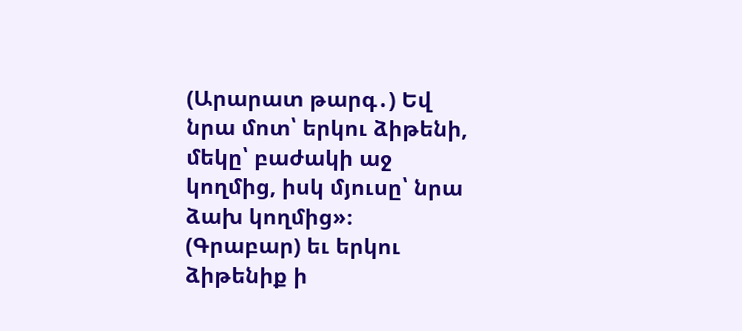(Արարատ թարգ․) Եվ նրա մոտ՝ երկու ձիթենի, մեկը՝ բաժակի աջ կողմից, իսկ մյուսը՝ նրա ձախ կողմից»։
(Գրաբար) եւ երկու ձիթենիք ի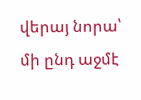վերայ նորա՝ մի ընդ աջմէ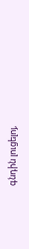գնդին լուցելոյ,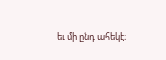եւ մի ընդ ահեկէ։